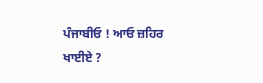ਪੰਜਾਬੀਓ ! ਆਓ ਜ਼ਹਿਰ ਖਾਈਏ ?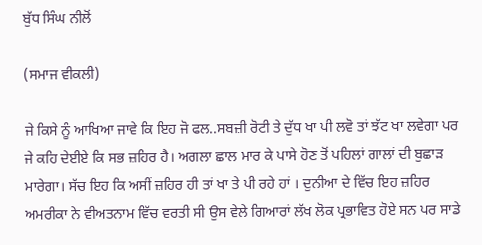ਬੁੱਧ ਸਿੰਘ ਨੀਲੋਂ

(ਸਮਾਜ ਵੀਕਲੀ)

ਜੇ ਕਿਸੇ ਨੂੰ ਆਖਿਆ ਜਾਵੇ ਕਿ ਇਹ ਜੋ ਫਲ..ਸਬਜ਼ੀ ਰੋਟੀ ਤੇ ਦੁੱਧ ਖਾ ਪੀ ਲਵੋ ਤਾਂ ਝੱਟ ਖਾ ਲਵੇਗਾ ਪਰ ਜੇ ਕਹਿ ਦੇਈਏ ਕਿ ਸਭ ਜ਼ਹਿਰ ਹੈ। ਅਗਲਾ ਛਾਲ ਮਾਰ ਕੇ ਪਾਸੇ ਹੋਣ ਤੋਂ ਪਹਿਲਾਂ ਗਾਲਾਂ ਦੀ ਬੁਛਾੜ ਮਾਰੇਗਾ। ਸੱਚ ਇਹ ਕਿ ਅਸੀਂ ਜ਼ਹਿਰ ਹੀ ਤਾਂ ਖਾ ਤੇ ਪੀ ਰਹੇ ਹਾਂ । ਦੁਨੀਆ ਦੇ ਵਿੱਚ ਇਹ ਜ਼ਹਿਰ ਅਮਰੀਕਾ ਨੇ ਵੀਅਤਨਾਮ ਵਿੱਚ ਵਰਤੀ ਸੀ ਉਸ ਵੇਲੇ ਗਿਆਰਾਂ ਲੱਖ ਲੋਕ ਪ੍ਰਭਾਵਿਤ ਹੋਏ ਸਨ ਪਰ ਸਾਡੇ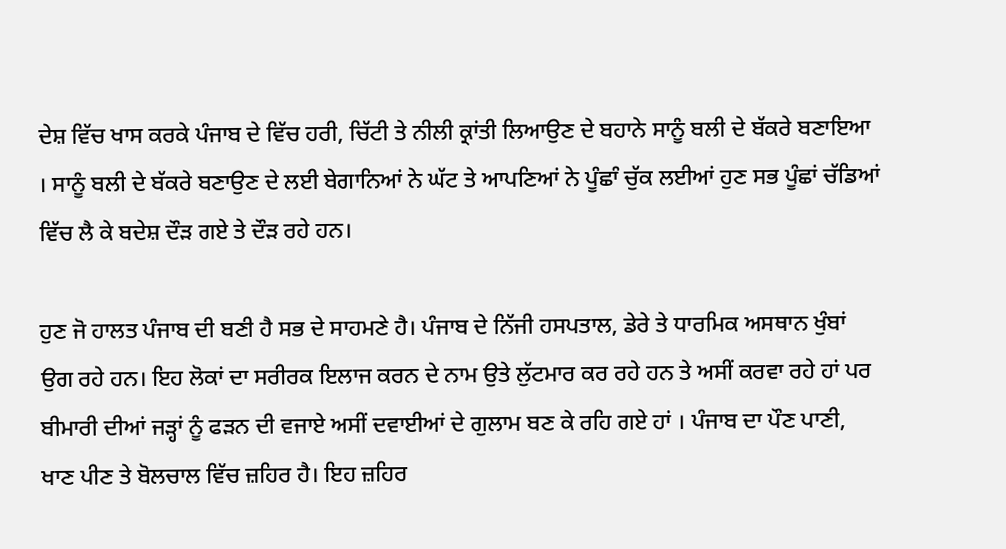ਦੇਸ਼ ਵਿੱਚ ਖਾਸ ਕਰਕੇ ਪੰਜਾਬ ਦੇ ਵਿੱਚ ਹਰੀ, ਚਿੱਟੀ ਤੇ ਨੀਲੀ ਕ੍ਰਾਂਤੀ ਲਿਆਉਣ ਦੇ ਬਹਾਨੇ ਸਾਨੂੰ ਬਲੀ ਦੇ ਬੱਕਰੇ ਬਣਾਇਆ । ਸਾਨੂੰ ਬਲੀ ਦੇ ਬੱਕਰੇ ਬਣਾਉਣ ਦੇ ਲਈ ਬੇਗਾਨਿਆਂ ਨੇ ਘੱਟ ਤੇ ਆਪਣਿਆਂ ਨੇ ਪੂੰਛਾੰ ਚੁੱਕ ਲਈਆਂ ਹੁਣ ਸਭ ਪੂੰਛਾਂ ਚੱਡਿਆਂ ਵਿੱਚ ਲੈ ਕੇ ਬਦੇਸ਼ ਦੌੜ ਗਏ ਤੇ ਦੌੜ ਰਹੇ ਹਨ।

ਹੁਣ ਜੋ ਹਾਲਤ ਪੰਜਾਬ ਦੀ ਬਣੀ ਹੈ ਸਭ ਦੇ ਸਾਹਮਣੇ ਹੈ। ਪੰਜਾਬ ਦੇ ਨਿੱਜੀ ਹਸਪਤਾਲ, ਡੇਰੇ ਤੇ ਧਾਰਮਿਕ ਅਸਥਾਨ ਖੁੰਬਾਂ ਉਗ ਰਹੇ ਹਨ। ਇਹ ਲੋਕਾਂ ਦਾ ਸਰੀਰਕ ਇਲਾਜ ਕਰਨ ਦੇ ਨਾਮ ਉਤੇ ਲੁੱਟਮਾਰ ਕਰ ਰਹੇ ਹਨ ਤੇ ਅਸੀਂ ਕਰਵਾ ਰਹੇ ਹਾਂ ਪਰ ਬੀਮਾਰੀ ਦੀਆਂ ਜੜ੍ਹਾਂ ਨੂੰ ਫੜਨ ਦੀ ਵਜਾਏ ਅਸੀਂ ਦਵਾਈਆਂ ਦੇ ਗੁਲਾਮ ਬਣ ਕੇ ਰਹਿ ਗਏ ਹਾਂ । ਪੰਜਾਬ ਦਾ ਪੌਣ ਪਾਣੀ, ਖਾਣ ਪੀਣ ਤੇ ਬੋਲਚਾਲ ਵਿੱਚ ਜ਼ਹਿਰ ਹੈ। ਇਹ ਜ਼ਹਿਰ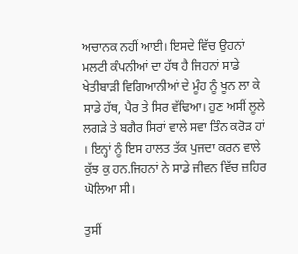ਅਚਾਨਕ ਨਹੀਂ ਆਈ। ਇਸਦੇ ਵਿੱਚ ਉਹਨਾਂ ਮਲਟੀ ਕੰਪਨੀਆਂ ਦਾ ਹੱਥ ਹੈ ਜਿਹਨਾਂ ਸਾਡੇ ਖੇਤੀਬਾੜੀ ਵਿਗਿਆਨੀਆਂ ਦੇ ਮੂੰਹ ਨੂੰ ਖੂਨ ਲਾ ਕੇ ਸਾਡੇ ਹੱਥ, ਪੈਰ ਤੇ ਸਿਰ ਵੱਢਿਆ। ਹੁਣ ਅਸੀਂ ਲੂਲੇ ਲਗੜੇ ਤੇ ਬਗੈਰ ਸਿਰਾਂ ਵਾਲੇ ਸਵਾ ਤਿੰਨ ਕਰੋੜ ਹਾਂ । ਇਨ੍ਹਾਂ ਨੂੰ ਇਸ ਹਾਲਤ ਤੱਕ ਪੁਜਦਾ ਕਰਨ ਵਾਲੇ ਕੁੱਝ ਕੁ ਹਨ.ਜਿਹਨਾਂ ਨੇ ਸਾਡੇ ਜੀਵਨ ਵਿੱਚ ਜ਼ਹਿਰ ਘੋਲਿਆ ਸੀ।

ਤੁਸੀਂ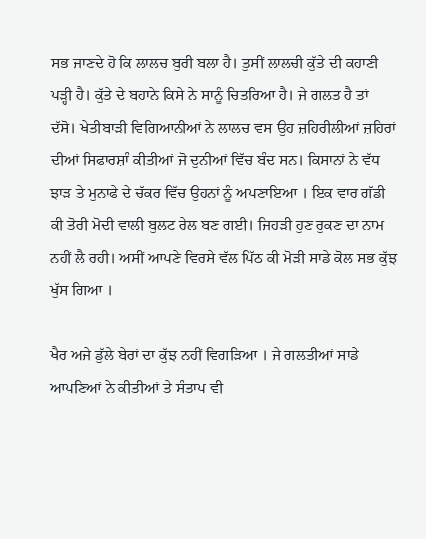ਸਭ ਜਾਣਦੇ ਹੋ ਕਿ ਲਾਲਚ ਬੁਰੀ ਬਲਾ ਹੈ। ਤੁਸੀਂ ਲਾਲਚੀ ਕੁੱਤੇ ਦੀ ਕਹਾਣੀ ਪੜ੍ਹੀ ਹੈ। ਕੁੱਤੇ ਦੇ ਬਹਾਨੇ ਕਿਸੇ ਨੇ ਸਾਨੂੰ ਚਿਤਰਿਆ ਹੈ। ਜੇ ਗਲਤ ਹੈ ਤਾਂ ਦੱਸੋ। ਖੇਤੀਬਾੜੀ ਵਿਗਿਆਨੀਆਂ ਨੇ ਲਾਲਚ ਵਸ ਉਹ ਜ਼ਹਿਰੀਲੀਆਂ ਜ਼ਹਿਰਾਂ ਦੀਆਂ ਸਿਫਾਰਸ਼ਾੰ ਕੀਤੀਆਂ ਜੋ ਦੁਨੀਆਂ ਵਿੱਚ ਬੰਦ ਸਨ। ਕਿਸਾਨਾਂ ਨੇ ਵੱਧ ਝਾੜ ਤੇ ਮੁਨਾਫੇ ਦੇ ਚੱਕਰ ਵਿੱਚ ਉਹਨਾਂ ਨੂੰ ਅਪਣਾਇਆ । ਇਕ ਵਾਰ ਗੱਡੀ ਕੀ ਤੋਰੀ ਮੋਦੀ ਵਾਲੀ ਬੁਲਟ ਰੇਲ ਬਣ ਗਈ। ਜਿਹੜੀ ਹੁਣ ਰੁਕਣ ਦਾ ਨਾਮ ਨਹੀਂ ਲੈ ਰਹੀ। ਅਸੀਂ ਆਪਣੇ ਵਿਰਸੇ ਵੱਲ ਪਿੱਠ ਕੀ ਮੋੜੀ ਸਾਡੇ ਕੋਲ ਸਭ ਕੁੱਝ ਖੁੱਸ ਗਿਆ ।

ਖੈਰ ਅਜੇ ਡੁੱਲੇ ਬੇਰਾਂ ਦਾ ਕੁੱਝ ਨਹੀਂ ਵਿਗੜਿਆ । ਜੇ ਗਲਤੀਆਂ ਸਾਡੇ ਆਪਣਿਆਂ ਨੇ ਕੀਤੀਆਂ ਤੇ ਸੰਤਾਪ ਵੀ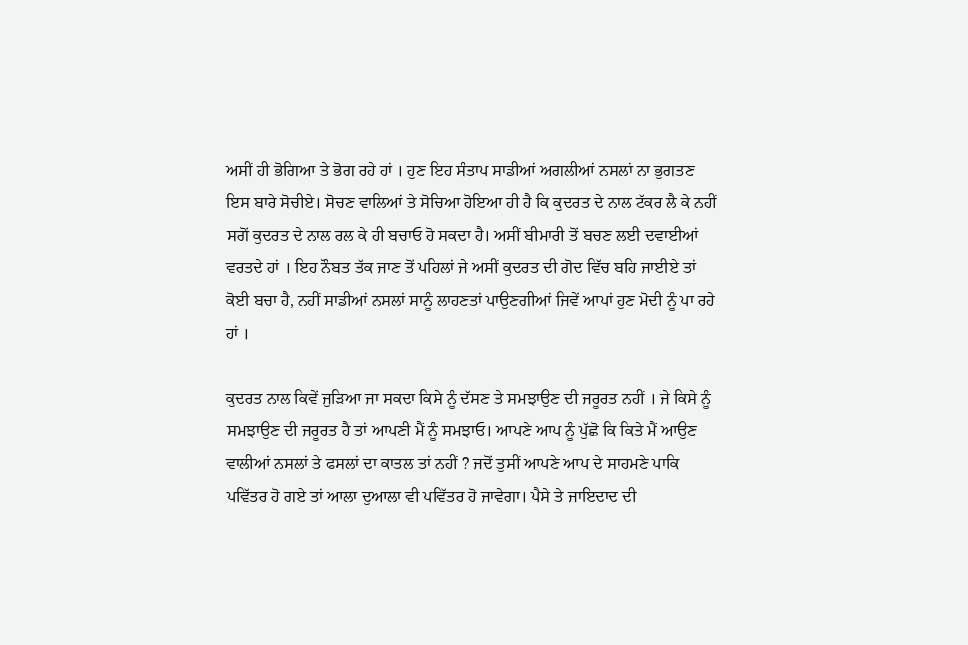ਅਸੀਂ ਹੀ ਭੋਗਿਆ ਤੇ ਭੋਗ ਰਹੇ ਹਾਂ । ਹੁਣ ਇਹ ਸੰਤਾਪ ਸਾਡੀਆਂ ਅਗਲੀਆਂ ਨਸਲਾਂ ਨਾ ਭੁਗਤਣ ਇਸ ਬਾਰੇ ਸੋਚੀਏ। ਸੋਚਣ ਵਾਲਿਆਂ ਤੇ ਸੋਚਿਆ ਹੋਇਆ ਹੀ ਹੈ ਕਿ ਕੁਦਰਤ ਦੇ ਨਾਲ ਟੱਕਰ ਲੈ ਕੇ ਨਹੀਂ ਸਗੋਂ ਕੁਦਰਤ ਦੇ ਨਾਲ ਰਲ ਕੇ ਹੀ ਬਚਾਓ ਹੋ ਸਕਦਾ ਹੈ। ਅਸੀਂ ਬੀਮਾਰੀ ਤੋਂ ਬਚਣ ਲਈ ਦਵਾਈਆਂ ਵਰਤਦੇ ਹਾਂ । ਇਹ ਨੌਬਤ ਤੱਕ ਜਾਣ ਤੋਂ ਪਹਿਲਾਂ ਜੇ ਅਸੀਂ ਕੁਦਰਤ ਦੀ ਗੋਦ ਵਿੱਚ ਬਹਿ ਜਾਈਏ ਤਾਂ ਕੋਈ ਬਚਾ ਹੈ, ਨਹੀਂ ਸਾਡੀਆਂ ਨਸਲਾਂ ਸਾਨੂੰ ਲਾਹਣਤਾਂ ਪਾਉਣਗੀਆਂ ਜਿਵੇਂ ਆਪਾਂ ਹੁਣ ਮੋਦੀ ਨੂੰ ਪਾ ਰਹੇ ਹਾਂ ।

ਕੁਦਰਤ ਨਾਲ ਕਿਵੇਂ ਜੁੜਿਆ ਜਾ ਸਕਦਾ ਕਿਸੇ ਨੂੰ ਦੱਸਣ ਤੇ ਸਮਝਾਉਣ ਦੀ ਜਰੂਰਤ ਨਹੀਂ । ਜੇ ਕਿਸੇ ਨੂੰ ਸਮਝਾਉਣ ਦੀ ਜਰੂਰਤ ਹੈ ਤਾਂ ਆਪਣੀ ਮੈਂ ਨੂੰ ਸਮਝਾਓ। ਆਪਣੇ ਆਪ ਨੂੰ ਪੁੱਛੋ ਕਿ ਕਿਤੇ ਮੈਂ ਆਉਣ ਵਾਲੀਆਂ ਨਸਲਾਂ ਤੇ ਫਸਲਾਂ ਦਾ ਕਾਤਲ ਤਾਂ ਨਹੀਂ ? ਜਦੋਂ ਤੁਸੀਂ ਆਪਣੇ ਆਪ ਦੇ ਸਾਹਮਣੇ ਪਾਕਿ ਪਵਿੱਤਰ ਹੋ ਗਏ ਤਾਂ ਆਲਾ ਦੁਆਲਾ ਵੀ ਪਵਿੱਤਰ ਹੋ ਜਾਵੇਗਾ। ਪੈਸੇ ਤੇ ਜਾਇਦਾਦ ਦੀ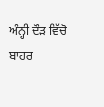ਅੰਨ੍ਹੀ ਦੌੜ ਵਿੱਚੋ ਬਾਹਰ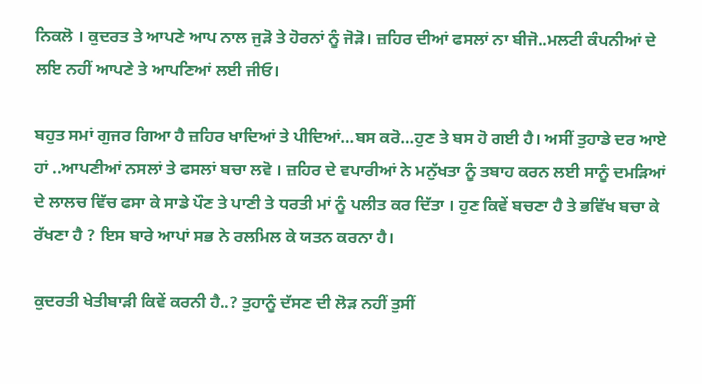ਨਿਕਲੋ । ਕੁਦਰਤ ਤੇ ਆਪਣੇ ਆਪ ਨਾਲ ਜੁੜੋ ਤੇ ਹੋਰਨਾਂ ਨੂੰ ਜੋੜੋ। ਜ਼ਹਿਰ ਦੀਆਂ ਫਸਲਾਂ ਨਾ ਬੀਜੋ..ਮਲਟੀ ਕੰਪਨੀਆਂ ਦੇ ਲਇ ਨਹੀਂ ਆਪਣੇ ਤੇ ਆਪਣਿਆਂ ਲਈ ਜੀਓ।

ਬਹੁਤ ਸਮਾਂ ਗੁਜਰ ਗਿਆ ਹੈ ਜ਼ਹਿਰ ਖਾਦਿਆਂ ਤੇ ਪੀਦਿਆਂ…ਬਸ ਕਰੋ…ਹੁਣ ਤੇ ਬਸ ਹੋ ਗਈ ਹੈ। ਅਸੀਂ ਤੁਹਾਡੇ ਦਰ ਆਏ ਹਾਂ ..ਆਪਣੀਆਂ ਨਸਲਾਂ ਤੇ ਫਸਲਾਂ ਬਚਾ ਲਵੋ । ਜ਼ਹਿਰ ਦੇ ਵਪਾਰੀਆਂ ਨੇ ਮਨੁੱਖਤਾ ਨੂੰ ਤਬਾਹ ਕਰਨ ਲਈ ਸਾਨੂੰ ਦਮੜਿਆਂ ਦੇ ਲਾਲਚ ਵਿੱਚ ਫਸਾ ਕੇ ਸਾਡੇ ਪੌਣ ਤੇ ਪਾਣੀ ਤੇ ਧਰਤੀ ਮਾਂ ਨੂੰ ਪਲੀਤ ਕਰ ਦਿੱਤਾ । ਹੁਣ ਕਿਵੇਂ ਬਚਣਾ ਹੈ ਤੇ ਭਵਿੱਖ ਬਚਾ ਕੇ ਰੱਖਣਾ ਹੈ ? ਇਸ ਬਾਰੇ ਆਪਾਂ ਸਭ ਨੇ ਰਲਮਿਲ ਕੇ ਯਤਨ ਕਰਨਾ ਹੈ।

ਕੁਦਰਤੀ ਖੇਤੀਬਾੜੀ ਕਿਵੇਂ ਕਰਨੀ ਹੈ..? ਤੁਹਾਨੂੰ ਦੱਸਣ ਦੀ ਲੋੜ ਨਹੀਂ ਤੁਸੀਂ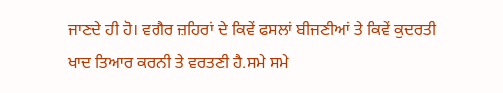ਜਾਣਦੇ ਹੀ ਹੋ। ਵਗੈਰ ਜ਼ਹਿਰਾਂ ਦੇ ਕਿਵੇਂ ਫਸਲਾਂ ਬੀਜਣੀਆਂ ਤੇ ਕਿਵੇਂ ਕੁਦਰਤੀ ਖਾਦ ਤਿਆਰ ਕਰਨੀ ਤੇ ਵਰਤਣੀ ਹੈ.ਸਮੇ ਸਮੇ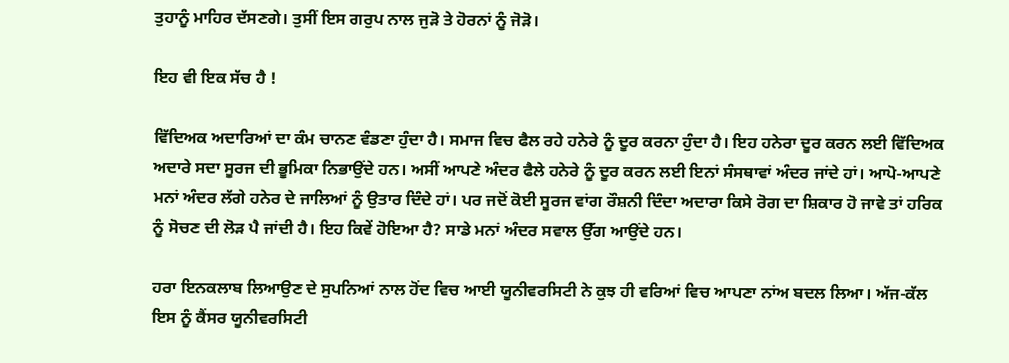ਤੁਹਾਨੂੰ ਮਾਹਿਰ ਦੱਸਣਗੇ। ਤੁਸੀਂ ਇਸ ਗਰੁਪ ਨਾਲ ਜੁੜੋ ਤੇ ਹੋਰਨਾਂ ਨੂੰ ਜੋੜੋ।

ਇਹ ਵੀ ਇਕ ਸੱਚ ਹੈ !

ਵਿੱਦਿਅਕ ਅਦਾਰਿਆਂ ਦਾ ਕੰਮ ਚਾਨਣ ਵੰਡਣਾ ਹੁੰਦਾ ਹੈ। ਸਮਾਜ ਵਿਚ ਫੈਲ ਰਹੇ ਹਨੇਰੇ ਨੂੰ ਦੂਰ ਕਰਨਾ ਹੁੰਦਾ ਹੈ। ਇਹ ਹਨੇਰਾ ਦੂਰ ਕਰਨ ਲਈ ਵਿੱਦਿਅਕ ਅਦਾਰੇ ਸਦਾ ਸੂਰਜ ਦੀ ਭੂਮਿਕਾ ਨਿਭਾਉਂਦੇ ਹਨ। ਅਸੀਂ ਆਪਣੇ ਅੰਦਰ ਫੈਲੇ ਹਨੇਰੇ ਨੂੰ ਦੂਰ ਕਰਨ ਲਈ ਇਨਾਂ ਸੰਸਥਾਵਾਂ ਅੰਦਰ ਜਾਂਦੇ ਹਾਂ। ਆਪੋ-ਆਪਣੇ ਮਨਾਂ ਅੰਦਰ ਲੱਗੇ ਹਨੇਰ ਦੇ ਜਾਲਿਆਂ ਨੂੰ ਉਤਾਰ ਦਿੰਦੇ ਹਾਂ। ਪਰ ਜਦੋਂ ਕੋਈ ਸੂਰਜ ਵਾਂਗ ਰੌਸ਼ਨੀ ਦਿੰਦਾ ਅਦਾਰਾ ਕਿਸੇ ਰੋਗ ਦਾ ਸ਼ਿਕਾਰ ਹੋ ਜਾਵੇ ਤਾਂ ਹਰਿਕ ਨੂੰ ਸੋਚਣ ਦੀ ਲੋੜ ਪੈ ਜਾਂਦੀ ਹੈ। ਇਹ ਕਿਵੇਂ ਹੋਇਆ ਹੈ? ਸਾਡੇ ਮਨਾਂ ਅੰਦਰ ਸਵਾਲ ਉੱਗ ਆਉਂਦੇ ਹਨ।

ਹਰਾ ਇਨਕਲਾਬ ਲਿਆਉਣ ਦੇ ਸੁਪਨਿਆਂ ਨਾਲ ਹੋਂਦ ਵਿਚ ਆਈ ਯੂਨੀਵਰਸਿਟੀ ਨੇ ਕੁਝ ਹੀ ਵਰਿਆਂ ਵਿਚ ਆਪਣਾ ਨਾਂਅ ਬਦਲ ਲਿਆ। ਅੱਜ-ਕੱਲ ਇਸ ਨੂੰ ਕੈਂਸਰ ਯੂਨੀਵਰਸਿਟੀ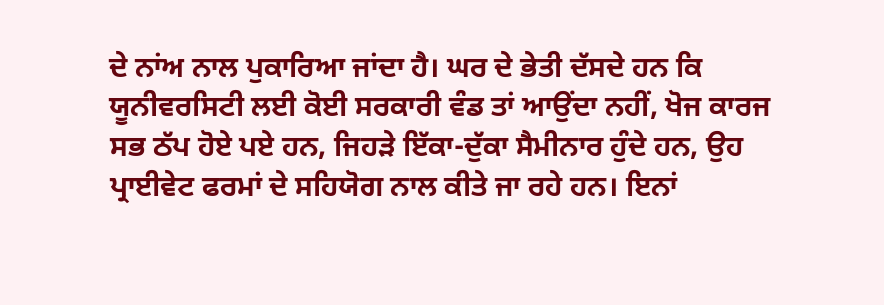ਦੇ ਨਾਂਅ ਨਾਲ ਪੁਕਾਰਿਆ ਜਾਂਦਾ ਹੈ। ਘਰ ਦੇ ਭੇਤੀ ਦੱਸਦੇ ਹਨ ਕਿ ਯੂਨੀਵਰਸਿਟੀ ਲਈ ਕੋਈ ਸਰਕਾਰੀ ਵੰਡ ਤਾਂ ਆਉਂਦਾ ਨਹੀਂ, ਖੋਜ ਕਾਰਜ ਸਭ ਠੱਪ ਹੋਏ ਪਏ ਹਨ, ਜਿਹੜੇ ਇੱਕਾ-ਦੁੱਕਾ ਸੈਮੀਨਾਰ ਹੁੰਦੇ ਹਨ, ਉਹ ਪ੍ਰਾਈਵੇਟ ਫਰਮਾਂ ਦੇ ਸਹਿਯੋਗ ਨਾਲ ਕੀਤੇ ਜਾ ਰਹੇ ਹਨ। ਇਨਾਂ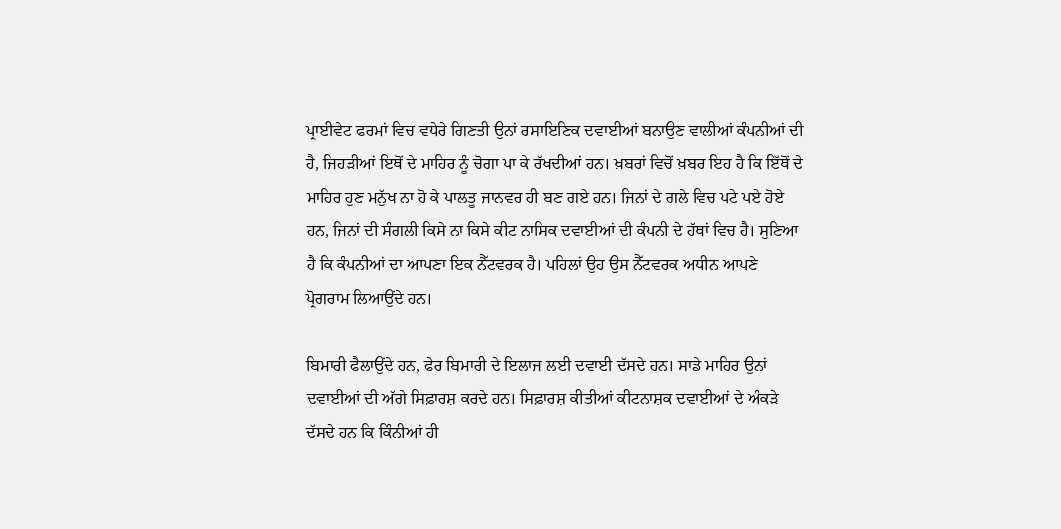ਪ੍ਰਾਈਵੇਟ ਫਰਮਾਂ ਵਿਚ ਵਧੇਰੇ ਗਿਣਤੀ ਉਨਾਂ ਰਸਾਇਣਿਕ ਦਵਾਈਆਂ ਬਨਾਉਣ ਵਾਲੀਆਂ ਕੰਪਨੀਆਂ ਦੀ ਹੈ, ਜਿਹੜੀਆਂ ਇਥੋਂ ਦੇ ਮਾਹਿਰ ਨੂੰ ਚੋਗਾ ਪਾ ਕੇ ਰੱਖਦੀਆਂ ਹਨ। ਖ਼ਬਰਾਂ ਵਿਚੋਂ ਖ਼ਬਰ ਇਹ ਹੈ ਕਿ ਇੱਥੋਂ ਦੇ ਮਾਹਿਰ ਹੁਣ ਮਨੁੱਖ ਨਾ ਹੋ ਕੇ ਪਾਲਤੂ ਜਾਨਵਰ ਹੀ ਬਣ ਗਏ ਹਨ। ਜਿਨਾਂ ਦੇ ਗਲੇ ਵਿਚ ਪਟੇ ਪਏ ਹੋਏ ਹਨ, ਜਿਨਾਂ ਦੀ ਸੰਗਲੀ ਕਿਸੇ ਨਾ ਕਿਸੇ ਕੀਟ ਨਾਸਿਕ ਦਵਾਈਆਂ ਦੀ ਕੰਪਨੀ ਦੇ ਹੱਥਾਂ ਵਿਚ ਹੈ। ਸੁਣਿਆ ਹੈ ਕਿ ਕੰਪਨੀਆਂ ਦਾ ਆਪਣਾ ਇਕ ਨੈੱਟਵਰਕ ਹੈ। ਪਹਿਲਾਂ ਉਹ ਉਸ ਨੈੱਟਵਰਕ ਅਧੀਨ ਆਪਣੇ ਪ੍ਰੋਗਰਾਮ ਲਿਆਉਂਦੇ ਹਨ।

ਬਿਮਾਰੀ ਫੈਲਾਉਂਦੇ ਹਨ, ਫੇਰ ਬਿਮਾਰੀ ਦੇ ਇਲਾਜ ਲਈ ਦਵਾਈ ਦੱਸਦੇ ਹਨ। ਸਾਡੇ ਮਾਹਿਰ ਉਨਾਂ ਦਵਾਈਆਂ ਦੀ ਅੱਗੇ ਸਿਫ਼ਾਰਸ਼ ਕਰਦੇ ਹਨ। ਸਿਫ਼ਾਰਸ਼ ਕੀਤੀਆਂ ਕੀਟਨਾਸ਼ਕ ਦਵਾਈਆਂ ਦੇ ਅੰਕੜੇ ਦੱਸਦੇ ਹਨ ਕਿ ਕਿੰਨੀਆਂ ਹੀ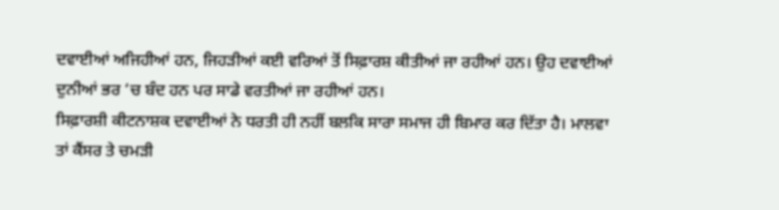ਦਵਾਈਆਂ ਅਜਿਹੀਆਂ ਹਨ, ਜਿਹੜੀਆਂ ਕਈ ਵਰਿਆਂ ਤੋਂ ਸਿਫ਼ਾਰਸ਼ ਕੀਤੀਆਂ ਜਾ ਰਹੀਆਂ ਹਨ। ਉਹ ਦਵਾਈਆਂ ਦੁਨੀਆਂ ਭਰ ‘ਚ ਬੰਦ ਹਨ ਪਰ ਸਾਡੇ ਵਰਤੀਆਂ ਜਾ ਰਹੀਆਂ ਹਨ।
ਸਿਫ਼ਾਰਸ਼ੀ ਕੀਟਨਾਸ਼ਕ ਦਵਾਈਆਂ ਨੇ ਧਰਤੀ ਹੀ ਨਹੀਂ ਬਲਕਿ ਸਾਰਾ ਸਮਾਜ ਹੀ ਬਿਮਾਰ ਕਰ ਦਿੱਤਾ ਹੈ। ਮਾਲਵਾ ਤਾਂ ਕੈਂਸਰ ਤੇ ਚਮੜੀ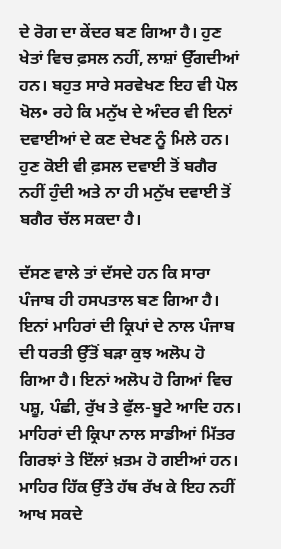ਦੇ ਰੋਗ ਦਾ ਕੇਂਦਰ ਬਣ ਗਿਆ ਹੈ। ਹੁਣ ਖੇਤਾਂ ਵਿਚ ਫ਼ਸਲ ਨਹੀਂ, ਲਾਸ਼ਾਂ ਉੱਗਦੀਆਂ ਹਨ। ਬਹੁਤ ਸਾਰੇ ਸਰਵੇਖਣ ਇਹ ਵੀ ਪੋਲ ਖੋਲ• ਰਹੇ ਕਿ ਮਨੁੱਖ ਦੇ ਅੰਦਰ ਵੀ ਇਨਾਂ ਦਵਾਈਆਂ ਦੇ ਕਣ ਦੇਖਣ ਨੂੰ ਮਿਲੇ ਹਨ। ਹੁਣ ਕੋਈ ਵੀ ਫ਼ਸਲ ਦਵਾਈ ਤੋਂ ਬਗੈਰ ਨਹੀਂ ਹੁੰਦੀ ਅਤੇ ਨਾ ਹੀ ਮਨੁੱਖ ਦਵਾਈ ਤੋਂ ਬਗੈਰ ਚੱਲ ਸਕਦਾ ਹੈ।

ਦੱਸਣ ਵਾਲੇ ਤਾਂ ਦੱਸਦੇ ਹਨ ਕਿ ਸਾਰਾ ਪੰਜਾਬ ਹੀ ਹਸਪਤਾਲ ਬਣ ਗਿਆ ਹੈ। ਇਨਾਂ ਮਾਹਿਰਾਂ ਦੀ ਕ੍ਰਿਪਾਂ ਦੇ ਨਾਲ ਪੰਜਾਬ ਦੀ ਧਰਤੀ ਉੱਤੋਂ ਬੜਾ ਕੁਝ ਅਲੋਪ ਹੋ ਗਿਆ ਹੈ। ਇਨਾਂ ਅਲੋਪ ਹੋ ਗਿਆਂ ਵਿਚ ਪਸ਼ੂ, ਪੰਛੀ, ਰੁੱਖ ਤੇ ਫੁੱਲ-ਬੂਟੇ ਆਦਿ ਹਨ। ਮਾਹਿਰਾਂ ਦੀ ਕ੍ਰਿਪਾ ਨਾਲ ਸਾਡੀਆਂ ਮਿੱਤਰ ਗਿਰਝਾਂ ਤੇ ਇੱਲਾਂ ਖ਼ਤਮ ਹੋ ਗਈਆਂ ਹਨ। ਮਾਹਿਰ ਹਿੱਕ ਉੱਤੇ ਹੱਥ ਰੱਖ ਕੇ ਇਹ ਨਹੀਂ ਆਖ ਸਕਦੇ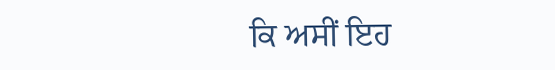ਕਿ ਅਸੀਂ ਇਹ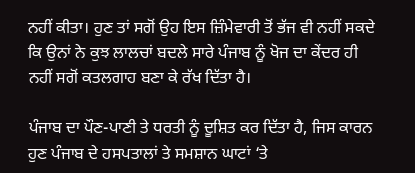ਨਹੀਂ ਕੀਤਾ। ਹੁਣ ਤਾਂ ਸਗੋਂ ਉਹ ਇਸ ਜ਼ਿੰਮੇਵਾਰੀ ਤੋਂ ਭੱਜ ਵੀ ਨਹੀਂ ਸਕਦੇ ਕਿ ਉਨਾਂ ਨੇ ਕੁਝ ਲਾਲਚਾਂ ਬਦਲੇ ਸਾਰੇ ਪੰਜਾਬ ਨੂੰ ਖੋਜ ਦਾ ਕੇਂਦਰ ਹੀ ਨਹੀਂ ਸਗੋਂ ਕਤਲਗਾਹ ਬਣਾ ਕੇ ਰੱਖ ਦਿੱਤਾ ਹੈ।

ਪੰਜਾਬ ਦਾ ਪੌਣ-ਪਾਣੀ ਤੇ ਧਰਤੀ ਨੂੰ ਦੂਸ਼ਿਤ ਕਰ ਦਿੱਤਾ ਹੈ, ਜਿਸ ਕਾਰਨ ਹੁਣ ਪੰਜਾਬ ਦੇ ਹਸਪਤਾਲਾਂ ਤੇ ਸਮਸ਼ਾਨ ਘਾਟਾਂ ‘ਤੇ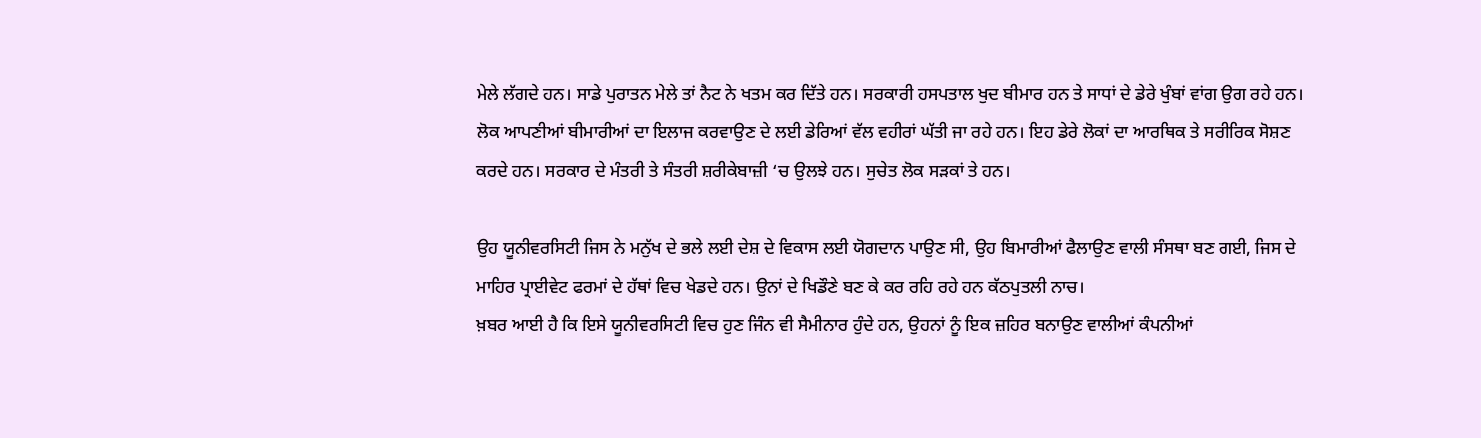ਮੇਲੇ ਲੱਗਦੇ ਹਨ। ਸਾਡੇ ਪੁਰਾਤਨ ਮੇਲੇ ਤਾਂ ਨੈਟ ਨੇ ਖਤਮ ਕਰ ਦਿੱਤੇ ਹਨ। ਸਰਕਾਰੀ ਹਸਪਤਾਲ ਖੁਦ ਬੀਮਾਰ ਹਨ ਤੇ ਸਾਧਾਂ ਦੇ ਡੇਰੇ ਖੁੰਬਾਂ ਵਾਂਗ ਉਗ ਰਹੇ ਹਨ। ਲੋਕ ਆਪਣੀਆਂ ਬੀਮਾਰੀਆਂ ਦਾ ਇਲਾਜ ਕਰਵਾਉਣ ਦੇ ਲਈ ਡੇਰਿਆਂ ਵੱਲ ਵਹੀਰਾਂ ਘੱਤੀ ਜਾ ਰਹੇ ਹਨ। ਇਹ ਡੇਰੇ ਲੋਕਾਂ ਦਾ ਆਰਥਿਕ ਤੇ ਸਰੀਰਿਕ ਸੋਸ਼ਣ ਕਰਦੇ ਹਨ। ਸਰਕਾਰ ਦੇ ਮੰਤਰੀ ਤੇ ਸੰਤਰੀ ਸ਼ਰੀਕੇਬਾਜ਼ੀ ‘ਚ ਉਲਝੇ ਹਨ। ਸੁਚੇਤ ਲੋਕ ਸੜਕਾਂ ਤੇ ਹਨ।

ਉਹ ਯੂਨੀਵਰਸਿਟੀ ਜਿਸ ਨੇ ਮਨੁੱਖ ਦੇ ਭਲੇ ਲਈ ਦੇਸ਼ ਦੇ ਵਿਕਾਸ ਲਈ ਯੋਗਦਾਨ ਪਾਉਣ ਸੀ, ਉਹ ਬਿਮਾਰੀਆਂ ਫੈਲਾਉਣ ਵਾਲੀ ਸੰਸਥਾ ਬਣ ਗਈ, ਜਿਸ ਦੇ ਮਾਹਿਰ ਪ੍ਰਾਈਵੇਟ ਫਰਮਾਂ ਦੇ ਹੱਥਾਂ ਵਿਚ ਖੇਡਦੇ ਹਨ। ਉਨਾਂ ਦੇ ਖਿਡੌਣੇ ਬਣ ਕੇ ਕਰ ਰਹਿ ਰਹੇ ਹਨ ਕੱਠਪੁਤਲੀ ਨਾਚ।
ਖ਼ਬਰ ਆਈ ਹੈ ਕਿ ਇਸੇ ਯੂਨੀਵਰਸਿਟੀ ਵਿਚ ਹੁਣ ਜਿੰਨ ਵੀ ਸੈਮੀਨਾਰ ਹੁੰਦੇ ਹਨ, ਉਹਨਾਂ ਨੂੰ ਇਕ ਜ਼ਹਿਰ ਬਨਾਉਣ ਵਾਲੀਆਂ ਕੰਪਨੀਆਂ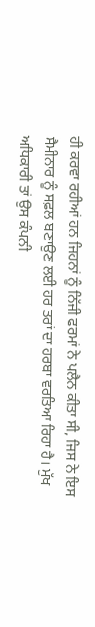ਹੀ ਕਰਵਾ ਰਹੀਆਂ ਹਨ ਜਿਹਨਾਂ ਨੂੰ ਨਿੱਜੀ ਫਰਮਾਂ ਨੇ ਪਲੈਨ ਕੀਤਾ ਸੀ, ਜਿਸ ਨੇ ਇਸ ਸੈਮੀਨਾਰ ਨੂੰ ਸਫ਼ਲ ਬਣਾਉਣ ਲਈ ਹਰ ਤਰਾਂ ਦਾ ਹਰਬਾ ਵਰਤਿਆ ਰਿਹਾ ਹੈ। ਮੁੱਖ ਅਧਿਕਾਰੀ ਤਾਂ ਉਸ ਕੰਪਨੀ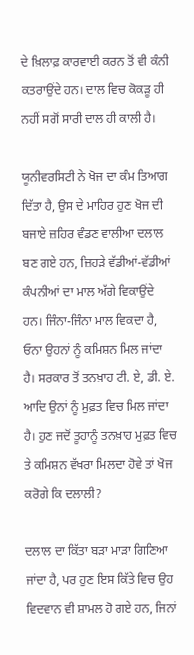ਦੇ ਖ਼ਿਲਾਫ਼ ਕਾਰਵਾਈ ਕਰਨ ਤੋਂ ਵੀ ਕੰਨੀ ਕਤਰਾਉਂਦੇ ਹਨ। ਦਾਲ ਵਿਚ ਕੋਕੜੂ ਹੀ ਨਹੀਂ ਸਗੋਂ ਸਾਰੀ ਦਾਲ ਹੀ ਕਾਲੀ ਹੈ।

ਯੂਨੀਵਰਸਿਟੀ ਨੇ ਖੋਜ ਦਾ ਕੰਮ ਤਿਆਗ ਦਿੱਤਾ ਹੈ, ਉਸ ਦੇ ਮਾਹਿਰ ਹੁਣ ਖੋਜ ਦੀ ਬਜਾਏ ਜ਼ਹਿਰ ਵੰਡਣ ਵਾਲੀਆ ਦਲਾਲ ਬਣ ਗਏ ਹਨ, ਜ਼ਿਹੜੇ ਵੱਡੀਆਂ-ਵੱਡੀਆਂ ਕੰਪਨੀਆਂ ਦਾ ਮਾਲ ਅੱਗੇ ਵਿਕਾਉਂਦੇ ਹਨ। ਜਿੰਨਾ-ਜਿੰਨਾ ਮਾਲ ਵਿਕਦਾ ਹੈ, ਓਨਾ ਉਹਨਾਂ ਨੂੰ ਕਮਿਸ਼ਨ ਮਿਲ ਜਾਂਦਾ ਹੈ। ਸਰਕਾਰ ਤੋਂ ਤਨਖ਼ਾਹ ਟੀ. ਏ, ਡੀ. ਏ. ਆਦਿ ਉਨਾਂ ਨੂੰ ਮੁਫ਼ਤ ਵਿਚ ਮਿਲ ਜਾਂਦਾ ਹੈ। ਹੁਣ ਜਦੋਂ ਤੂਹਾਨੂੰ ਤਨਖ਼ਾਹ ਮੁਫ਼ਤ ਵਿਚ ਤੇ ਕਮਿਸ਼ਨ ਵੱਖਰਾ ਮਿਲਦਾ ਹੋਵੇ ਤਾਂ ਖੋਜ ਕਰੋਗੇ ਕਿ ਦਲਾਲੀ?

ਦਲਾਲ ਦਾ ਕਿੱਤਾ ਬੜਾ ਮਾੜਾ ਗਿਣਿਆ ਜਾਂਦਾ ਹੈ, ਪਰ ਹੁਣ ਇਸ ਕਿੱਤੇ ਵਿਚ ਉਹ ਵਿਦਵਾਨ ਵੀ ਸ਼ਾਮਲ ਹੋ ਗਏ ਹਨ, ਜਿਨਾਂ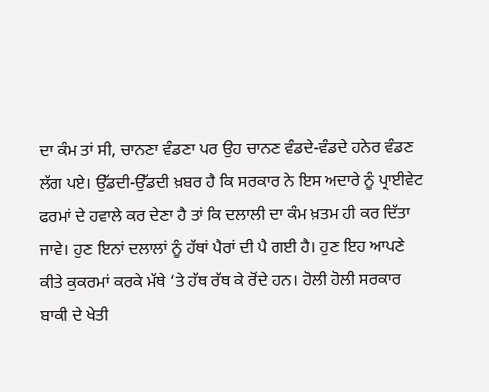ਦਾ ਕੰਮ ਤਾਂ ਸੀ, ਚਾਨਣਾ ਵੰਡਣਾ ਪਰ ਉਹ ਚਾਨਣ ਵੰਡਦੇ-ਵੰਡਦੇ ਹਨੇਰ ਵੰਡਣ ਲੱਗ ਪਏ। ਉੱਡਦੀ-ਉੱਡਦੀ ਖ਼ਬਰ ਹੈ ਕਿ ਸਰਕਾਰ ਨੇ ਇਸ ਅਦਾਰੇ ਨੂੰ ਪ੍ਰਾਈਵੇਟ ਫਰਮਾਂ ਦੇ ਹਵਾਲੇ ਕਰ ਦੇਣਾ ਹੈ ਤਾਂ ਕਿ ਦਲਾਲੀ ਦਾ ਕੰਮ ਖ਼ਤਮ ਹੀ ਕਰ ਦਿੱਤਾ ਜਾਵੇ। ਹੁਣ ਇਨਾਂ ਦਲਾਲਾਂ ਨੂੰ ਹੱਥਾਂ ਪੈਰਾਂ ਦੀ ਪੈ ਗਈ ਹੈ। ਹੁਣ ਇਹ ਆਪਣੇ ਕੀਤੇ ਕੁਕਰਮਾਂ ਕਰਕੇ ਮੱਥੇ ‘ਤੇ ਹੱਥ ਰੱਥ ਕੇ ਰੋਂਦੇ ਹਨ। ਹੋਲੀ ਹੋਲੀ ਸਰਕਾਰ ਬਾਕੀ ਦੇ ਖੇਤੀ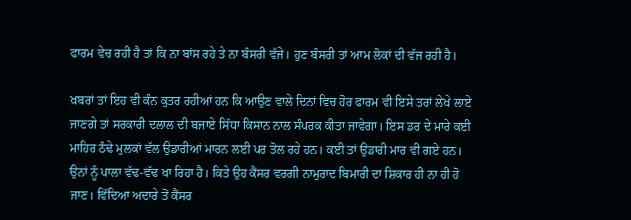ਫਾਰਮ ਵੇਚ ਰਹੀ ਹੈ ਤਾਂ ਕਿ ਨਾ ਬਾਂਸ ਰਹੇ ਤੇ ਨਾ ਬੰਸਰੀ ਵੱਜੇ। ਹੁਣ ਬੰਸਰੀ ਤਾਂ ਆਮ ਲੋਕਾਂ ਦੀ ਵੱਜ ਰਹੀ ਹੈ।

ਖ਼ਬਰਾਂ ਤਾਂ ਇਹ ਵੀ ਕੰਨ ਕੁਤਰ ਰਹੀਆਂ ਹਨ ਕਿ ਆਉਣ ਵਾਲੇ ਦਿਨਾਂ ਵਿਚ ਹੋਰ ਫਾਰਮ ਵੀ ਇਸੇ ਤਰਾਂ ਲੇਖੇ ਲਾਏ ਜਾਣਗੇ ਤਾਂ ਸਰਕਾਰੀ ਦਲਾਲ ਦੀ ਬਜਾਏ ਸਿੱਧਾ ਕਿਸਾਨ ਨਾਲ ਸੰਪਰਕ ਕੀਤਾ ਜਾਵੇਗਾ। ਇਸ ਡਰ ਦੇ ਮਾਰੇ ਕਈ ਮਾਹਿਰ ਠੰਢੇ ਮੁਲਕਾਂ ਵੱਲ ਉਡਾਰੀਆਂ ਮਾਰਨ ਲਈ ਪਰ ਤੋਲ ਰਹੇ ਹਨ। ਕਈ ਤਾਂ ਉਡਾਰੀ ਮਾਰ ਵੀ ਗਏ ਹਨ। ਉਨਾਂ ਨੂੰ ਪਾਲਾ ਵੱਢ-ਵੱਢ ਖਾ ਰਿਹਾ ਹੈ। ਕਿਤੇ ਉਹ ਕੈਂਸਰ ਵਰਗੀ ਨਾਮੁਰਾਦ ਬਿਮਾਰੀ ਦਾ ਸ਼ਿਕਾਰ ਹੀ ਨਾ ਹੀ ਹੋ ਜਾਣ। ਵਿੱਦਿਆ ਅਦਾਰੇ ਤੋਂ ਕੈਂਸਰ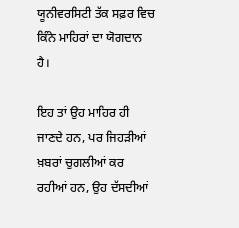ਯੂਨੀਵਰਸਿਟੀ ਤੱਕ ਸਫ਼ਰ ਵਿਚ ਕਿੰਨੇ ਮਾਹਿਰਾਂ ਦਾ ਯੋਗਦਾਨ ਹੈ।

ਇਹ ਤਾਂ ਉਹ ਮਾਹਿਰ ਹੀ ਜਾਣਦੇ ਹਨ, ਪਰ ਜਿਹੜੀਆਂ ਖ਼ਬਰਾਂ ਚੁਗਲੀਆਂ ਕਰ ਰਹੀਆਂ ਹਨ, ਉਹ ਦੱਸਦੀਆਂ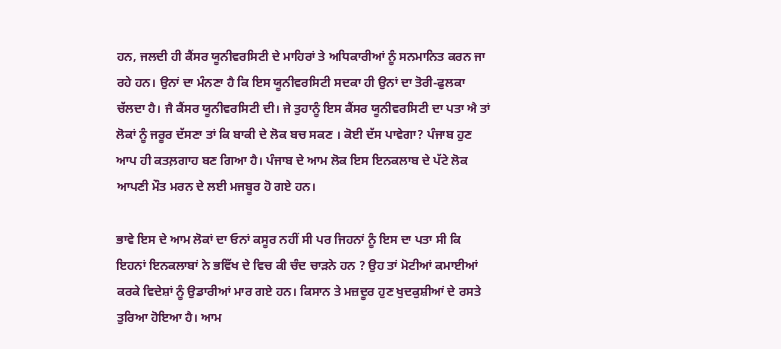ਹਨ, ਜਲਦੀ ਹੀ ਕੈਂਸਰ ਯੂਨੀਵਰਸਿਟੀ ਦੇ ਮਾਹਿਰਾਂ ਤੇ ਅਧਿਕਾਰੀਆਂ ਨੂੰ ਸਨਮਾਨਿਤ ਕਰਨ ਜਾ ਰਹੇ ਹਨ। ਉਨਾਂ ਦਾ ਮੰਨਣਾ ਹੈ ਕਿ ਇਸ ਯੂਨੀਵਰਸਿਟੀ ਸਦਕਾ ਹੀ ਉਨਾਂ ਦਾ ਤੋਰੀ-ਫੁਲਕਾ ਚੱਲਦਾ ਹੈ। ਜੈ ਕੈਂਸਰ ਯੂਨੀਵਰਸਿਟੀ ਦੀ। ਜੇ ਤੁਹਾਨੂੰ ਇਸ ਕੈਂਸਰ ਯੂਨੀਵਰਸਿਟੀ ਦਾ ਪਤਾ ਐ ਤਾਂ ਲੋਕਾਂ ਨੂੰ ਜਰੂਰ ਦੱਸਣਾ ਤਾਂ ਕਿ ਬਾਕੀ ਦੇ ਲੋਕ ਬਚ ਸਕਣ । ਕੋਈ ਦੱਸ ਪਾਵੇਗਾ? ਪੰਜਾਬ ਹੁਣ ਆਪ ਹੀ ਕਤਲ਼ਗਾਹ ਬਣ ਗਿਆ ਹੈ। ਪੰਜਾਬ ਦੇ ਆਮ ਲੋਕ ਇਸ ਇਨਕਲਾਬ ਦੇ ਪੱਟੇ ਲੋਕ ਆਪਣੀ ਮੌਤ ਮਰਨ ਦੇ ਲਈ ਮਜਬੂਰ ਹੋ ਗਏ ਹਨ।

ਭਾਵੇ ਇਸ ਦੇ ਆਮ ਲੋਕਾਂ ਦਾ ਓਨਾਂ ਕਸੂਰ ਨਹੀਂ ਸੀ ਪਰ ਜਿਹਨਾਂ ਨੂੰ ਇਸ ਦਾ ਪਤਾ ਸੀ ਕਿ ਇਹਨਾਂ ਇਨਕਲਾਬਾਂ ਨੇ ਭਵਿੱਖ ਦੇ ਵਿਚ ਕੀ ਚੰਦ ਚਾੜਨੇ ਹਨ ? ਉਹ ਤਾਂ ਮੋਟੀਆਂ ਕਮਾਈਆਂ ਕਰਕੇ ਵਿਦੇਸ਼ਾਂ ਨੂੰ ਉਡਾਰੀਆਂ ਮਾਰ ਗਏ ਹਨ। ਕਿਸਾਨ ਤੇ ਮਜ਼ਦੂਰ ਹੁਣ ਖੁਦਕੁਸ਼ੀਆਂ ਦੇ ਰਸਤੇ ਤੁਰਿਆ ਹੋਇਆ ਹੈ। ਆਮ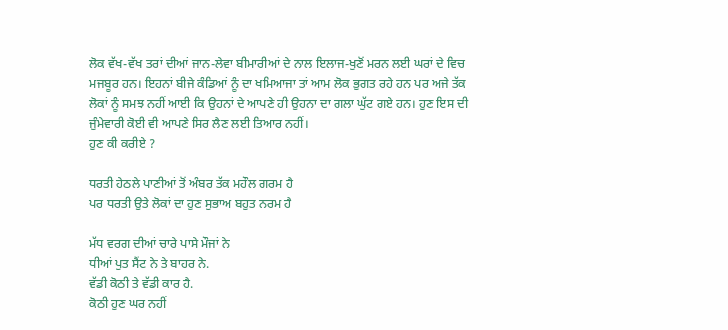ਲੋਕ ਵੱਖ-ਵੱਖ ਤਰਾਂ ਦੀਆਂ ਜਾਨ-ਲੇਵਾ ਬੀਮਾਰੀਆਂ ਦੇ ਨਾਲ ਇਲਾਜ-ਖੁਣੋਂ ਮਰਨ ਲਈ ਘਰਾਂ ਦੇ ਵਿਚ ਮਜਬੂਰ ਹਨ। ਇਹਨਾਂ ਬੀਜੇ ਕੰਡਿਆਂ ਨੂੰ ਦਾ ਖਮਿਆਜਾ ਤਾਂ ਆਮ ਲੋਕ ਭੁਗਤ ਰਹੇ ਹਨ ਪਰ ਅਜੇ ਤੱਕ ਲੋਕਾਂ ਨੂੰ ਸਮਝ ਨਹੀਂ ਆਈ ਕਿ ਉਹਨਾਂ ਦੇ ਆਪਣੇ ਹੀ ਉਹਨਾ ਦਾ ਗਲਾ ਘੁੱਟ ਗਏ ਹਨ। ਹੁਣ ਇਸ ਦੀ ਜੁੰਮੇਵਾਰੀ ਕੋਈ ਵੀ ਆਪਣੇ ਸਿਰ ਲੈਣ ਲਈ ਤਿਆਰ ਨਹੀਂ।
ਹੁਣ ਕੀ ਕਰੀਏ ?

ਧਰਤੀ ਹੇਠਲੇ ਪਾਣੀਆਂ ਤੋਂ ਅੰਬਰ ਤੱਕ ਮਹੌਲ ਗਰਮ ਹੈ
ਪਰ ਧਰਤੀ ਉਤੇ ਲੋਕਾਂ ਦਾ ਹੁਣ ਸੁਭਾਅ ਬਹੁਤ ਨਰਮ ਹੈ

ਮੱਧ ਵਰਗ ਦੀਆਂ ਚਾਰੇ ਪਾਸੇ ਮੌਜਾਂ ਨੇ
ਧੀਆਂ ਪੁਤ ਸੈਂਟ ਨੇ ਤੇ ਬਾਹਰ ਨੇ.
ਵੱਡੀ ਕੋਠੀ ਤੇ ਵੱਡੀ ਕਾਰ ਹੈ.
ਕੋਠੀ ਹੁਣ ਘਰ ਨਹੀਂ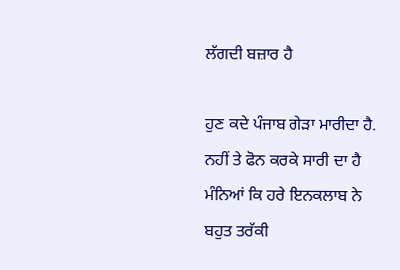ਲੱਗਦੀ ਬਜ਼ਾਰ ਹੈ

ਹੁਣ ਕਦੇ ਪੰਜਾਬ ਗੇੜਾ ਮਾਰੀਦਾ ਹੈ. ਨਹੀਂ ਤੇ ਫੋਨ ਕਰਕੇ ਸਾਰੀ ਦਾ ਹੈ
ਮੰਨਿਆਂ ਕਿ ਹਰੇ ਇਨਕਲਾਬ ਨੇ ਬਹੁਤ ਤਰੱਕੀ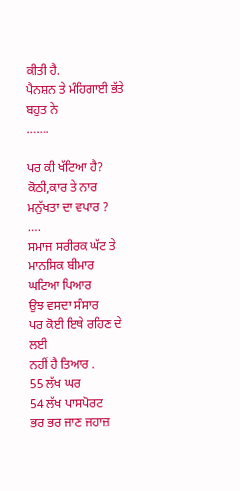ਕੀਤੀ ਹੈ.
ਪੈਨਸ਼ਨ ਤੇ ਮੰਹਿਗਾਈ ਭੱਤੇ ਬਹੁਤ ਨੇ
…….

ਪਰ ਕੀ ਖੱਟਿਆ ਹੈ?
ਕੋਠੀ,ਕਾਰ ਤੇ ਨਾਰ
ਮਨੁੱਖਤਾ ਦਾ ਵਪਾਰ ?
….
ਸਮਾਜ ਸਰੀਰਕ ਘੱਟ ਤੇ
ਮਾਨਸਿਕ ਬੀਮਾਰ
ਘਟਿਆ ਪਿਆਰ
ਉਝ ਵਸਦਾ ਸੰਸਾਰ
ਪਰ ਕੋਈ ਇਥੇ ਰਹਿਣ ਦੇ ਲਈ
ਨਹੀਂ ਹੈ ਤਿਆਰ .
55 ਲੱਖ ਘਰ
54 ਲੱਖ ਪਾਸਪੋਰਟ
ਭਰ ਭਰ ਜਾਣ ਜਹਾਜ਼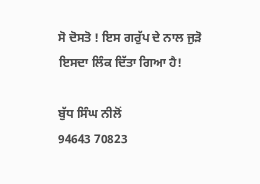ਸੋ ਦੋਸਤੋ ! ਇਸ ਗਰੁੱਪ ਦੇ ਨਾਲ ਜੁੜੋ ਇਸਦਾ ਲਿੰਕ ਦਿੱਤਾ ਗਿਆ ਹੈ!

ਬੁੱਧ ਸਿੰਘ ਨੀਲੋਂ
94643 70823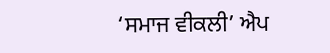‘ਸਮਾਜ ਵੀਕਲੀ’ ਐਪ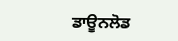ਡਾਊਨਲੋਡ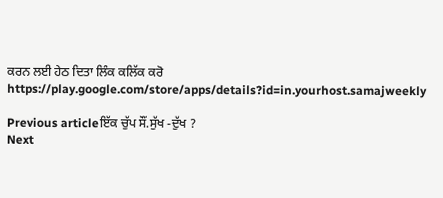ਕਰਨ ਲਈ ਹੇਠ ਦਿਤਾ ਲਿੰਕ ਕਲਿੱਕ ਕਰੋ
https://play.google.com/store/apps/details?id=in.yourhost.samajweekly

Previous articleਇੱਕ ਚੁੱਪ ਸੌਂ.ਸੁੱਖ -ਦੁੱਖ ?
Next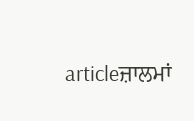articleਜ਼ਾਲਮਾਂ